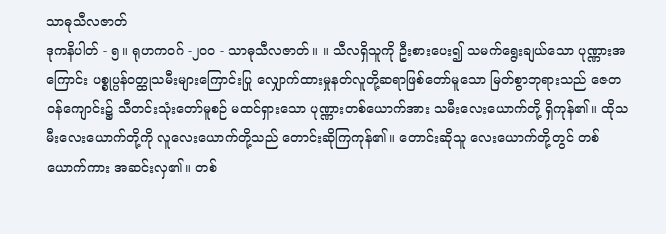သာဓုသီလဇာတ်
ဒုကနိပါတ် - ၅။ ရုဟကဝဂ် -၂၀၀ - သာဓုသီလဇာတ်။ ။ သီလရှိသူကို ဦးစားပေး၍ သမက်ရွေးချယ်သော ပုဏ္ဏားအကြောင်း ပစ္စုပ္ပန်ဝတ္ထုသမီးများကြောင်းပြု လျှောက်ထားမှုနတ်လူတို့ဆရာဖြစ်တော်မူသော မြတ်စွာဘုရားသည် ဇေတဝန်ကျောင်း၌ သီတင်းသုံးတော်မူစဉ် မထင်ရှားသော ပုဏ္ဏားတစ်ယောက်အား သမီးလေးယောက်တို့ ရှိကုန်၏။ ထိုသမီးလေးယောက်တို့ကို လူလေးယောက်တို့သည် တောင်းဆိုကြကုန်၏။ တောင်းဆိုသူ လေးယောက်တို့တွင် တစ်ယောက်ကား အဆင်းလှ၏။ တစ်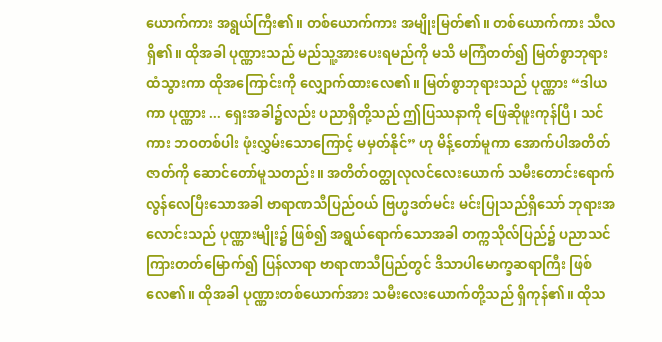ယောက်ကား အရွယ်ကြီး၏။ တစ်ယောက်ကား အမျိုးမြတ်၏။ တစ်ယောက်ကား သီလရှိ၏။ ထိုအခါ ပုဏ္ဏားသည် မည်သူ့အားပေးရမည်ကို မသိ မကြံတတ်၍ မြတ်စွာဘုရားထံသွားကာ ထိုအကြောင်းကို လျှောက်ထားလေ၏။ မြတ်စွာဘုရားသည် ပုဏ္ဏား “ဒါယကာ ပုဏ္ဏား ... ရှေးအခါ၌လည်း ပညာရှိတို့သည် ဤပြဿနာကို ဖြေဆိုဖူးကုန်ပြီ၊ သင်ကား ဘဝတစ်ပါး ဖုံးလွှမ်းသောကြောင့် မမှတ်နိုင်” ဟု မိန့်တော်မူကာ အောက်ပါအတိတ်ဇာတ်ကို ဆောင်တော်မူသတည်း။ အတိတ်ဝတ္ထုလုလင်လေးယောက် သမီးတောင်းရောက်လွန်လေပြီးသောအခါ ဗာရာဏသီပြည်ဝယ် ဗြဟ္မဒတ်မင်း မင်းပြုသည်ရှိသော် ဘုရားအလောင်းသည် ပုဏ္ဏားမျိုး၌ ဖြစ်၍ အရွယ်ရောက်သောအခါ တက္ကသိုလ်ပြည်၌ ပညာသင်ကြားတတ်မြောက်၍ ပြန်လာရာ ဗာရာဏသီပြည်တွင် ဒိသာပါမောက္ခဆရာကြီး ဖြစ်လေ၏။ ထိုအခါ ပုဏ္ဏားတစ်ယောက်အား သမီးလေးယောက်တို့သည် ရှိကုန်၏။ ထိုသ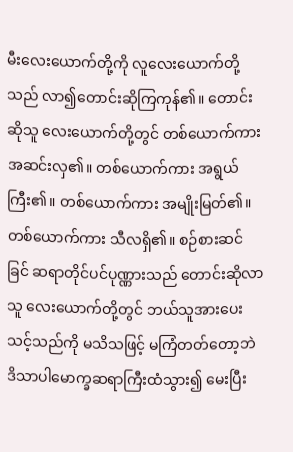မီးလေးယောက်တို့ကို လူလေးယောက်တို့သည် လာ၍တောင်းဆိုကြကုန်၏။ တောင်းဆိုသူ လေးယောက်တို့တွင် တစ်ယောက်ကား အဆင်းလှ၏။ တစ်ယောက်ကား အရွယ်ကြီး၏။ တစ်ယောက်ကား အမျိုးမြတ်၏။ တစ်ယောက်ကား သီလရှိ၏။ စဉ်စားဆင်ခြင် ဆရာတိုင်ပင်ပုဏ္ဏားသည် တောင်းဆိုလာသူ လေးယောက်တို့တွင် ဘယ်သူအားပေးသင့်သည်ကို မသိသဖြင့် မကြံတတ်တော့ဘဲ ဒိသာပါမောက္ခဆရာကြီးထံသွား၍ မေးပြီး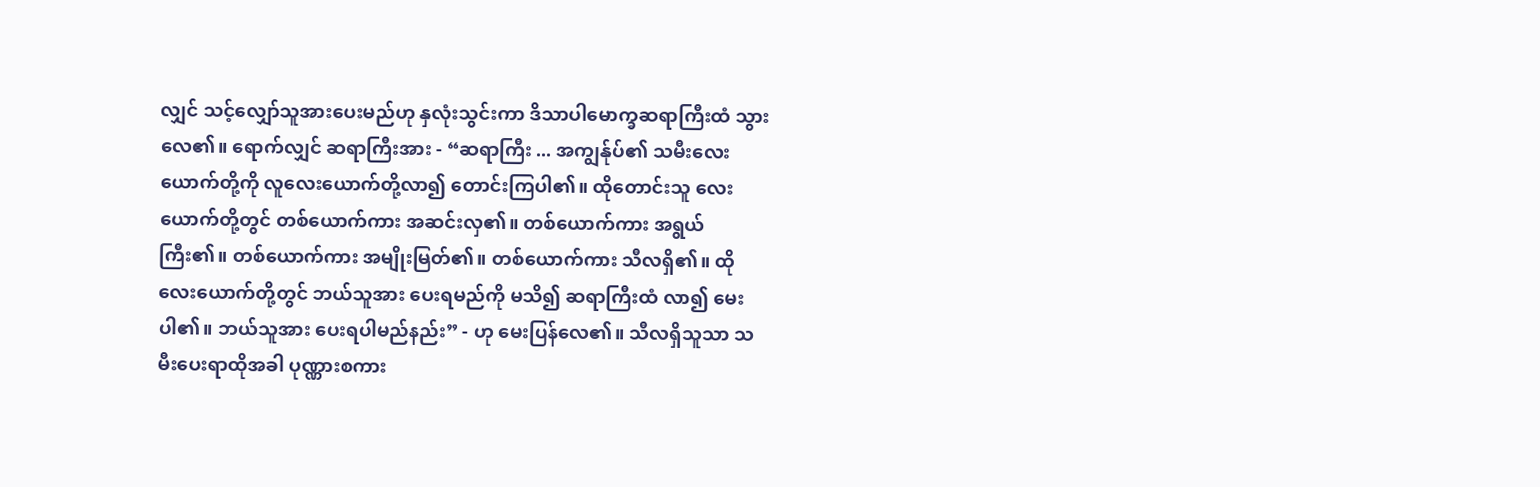လျှင် သင့်လျှော်သူအားပေးမည်ဟု နှလုံးသွင်းကာ ဒိသာပါမောက္ခဆရာကြီးထံ သွားလေ၏။ ရောက်လျှင် ဆရာကြီးအား - “ဆရာကြီး ... အကျွန်ုပ်၏ သမီးလေးယောက်တို့ကို လူလေးယောက်တို့လာ၍ တောင်းကြပါ၏။ ထိုတောင်းသူ လေးယောက်တို့တွင် တစ်ယောက်ကား အဆင်းလှ၏။ တစ်ယောက်ကား အရွယ်ကြီး၏။ တစ်ယောက်ကား အမျိုးမြတ်၏။ တစ်ယောက်ကား သီလရှိ၏။ ထိုလေးယောက်တို့တွင် ဘယ်သူအား ပေးရမည်ကို မသိ၍ ဆရာကြီးထံ လာ၍ မေးပါ၏။ ဘယ်သူအား ပေးရပါမည်နည်း” - ဟု မေးပြန်လေ၏။ သီလရှိသူသာ သမီးပေးရာထိုအခါ ပုဏ္ဏားစကား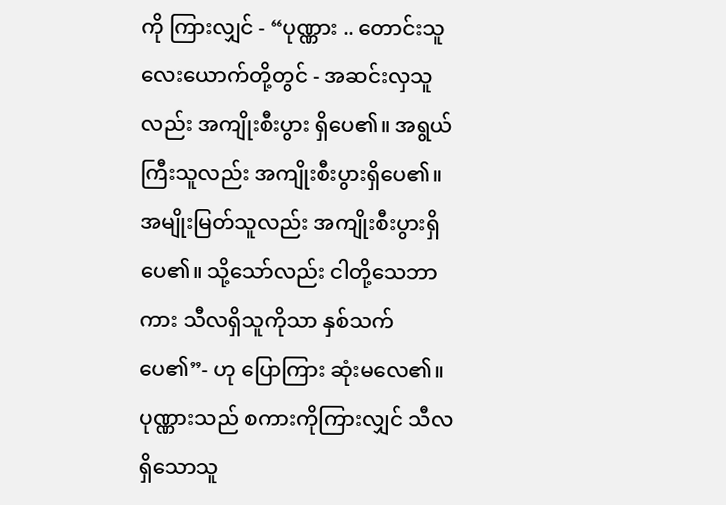ကို ကြားလျှင် - “ပုဏ္ဏား .. တောင်းသူလေးယောက်တို့တွင် - အဆင်းလှသူလည်း အကျိုးစီးပွား ရှိပေ၏။ အရွယ်ကြီးသူလည်း အကျိုးစီးပွားရှိပေ၏။ အမျိုးမြတ်သူလည်း အကျိုးစီးပွားရှိပေ၏။ သို့သော်လည်း ငါတို့သေဘာကား သီလရှိသူကိုသာ နှစ်သက်ပေ၏”- ဟု ပြောကြား ဆုံးမလေ၏။ ပုဏ္ဏားသည် စကားကိုကြားလျှင် သီလရှိသောသူ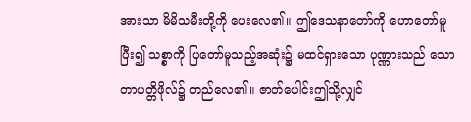အားသာ မိမိသမီးတို့ကို ပေးလေ၏။ ဤဒေသနာတော်ကို ဟောတော်မူပြီး၍ သစ္စာကို ပြတော်မူသည့်အဆုံး၌ မထင်ရှားသော ပုဏ္ဏားသည် သောတာပတ္တိဖိုလ်၌ တည်လေ၏။ ဇာတ်ပေါင်းဤသို့လျှင်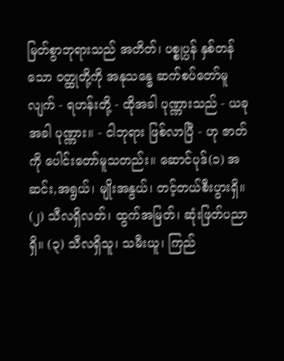မြတ်စွာဘုရားသည် အတိတ်၊ ပစ္စုပ္ပန် နှစ်တန်သော ဝတ္ထုတို့ကို အနုသန္ဓေ ဆက်စပ်တော်မူလျက် - ရဟန်းတို့ - ထိုအခါ ပုဏ္ဏားသည် - ယခုအခါ ပုဏ္ဏား။ - ငါဘုရား ဖြစ်လာပြီ - ဟု ဇာတ်ကို ပေါင်းတော်မူသတည်း။ ဆောင်ပုဒ်(၁) အဆင်း,အရွယ်၊ မျိုးအနွယ်၊ တင့်တယ်စီးပွားရှိ။ (၂) သီလရှိလတ်၊ ထွက်အမြတ်၊ ဆုံးဖြတ်ပညာရှိ။ (၃) သီလရှိသူ၊ သမီးယူ၊ ကြည်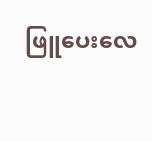ဖြူပေးလေ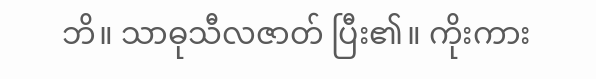ဘိ။ သာဓုသီလဇာတ် ပြီး၏။ ကိုးကား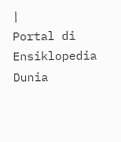|
Portal di Ensiklopedia Dunia